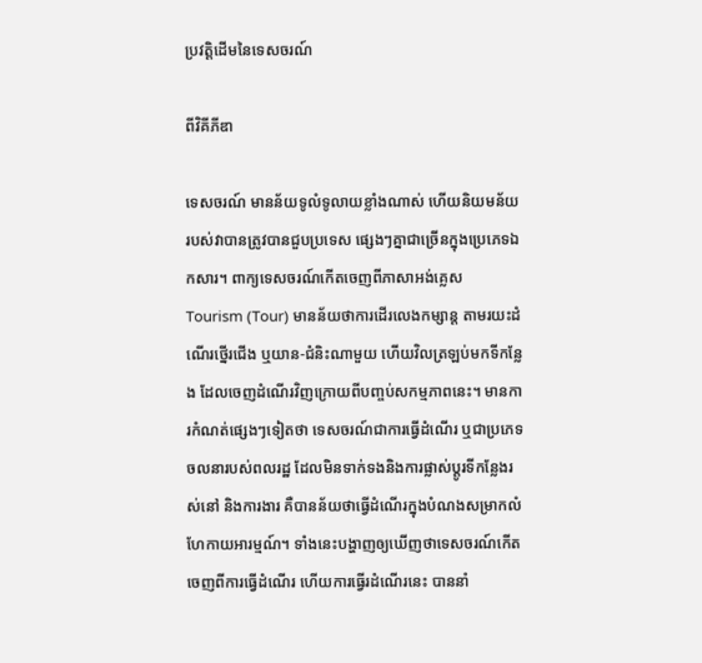ប្រវត្តិដើមនៃទេសចរណ៍

ពីវិគីភីឌា

ទេសចរណ៍ មានន័យទូលំទូលាយខ្លាំងណាស់ ហើយនិយមន័យរបស់វាបានត្រូវបានជួបប្រទេស ផ្សេងៗគ្នាជាច្រើនក្នុងប្រេភេទឯកសារ។ ពាក្យទេសចរណ៍កើតចេញពីភាសាអង់គ្លេស Tourism (Tour) មានន័យថាការដើរលេងកម្សាន្ត តាមរយះដំណើរថ្នើរជើង ឬយាន-ជំនិះណាមួយ ហើយវិលត្រឡប់មកទីកន្លែង ដែលចេញដំណើរវិញក្រោយពីបញ្ចប់សកម្មភាពនេះ។ មានការកំណត់ផ្សេងៗទៀតថា ទេសចរណ៍ជាការធ្វើដំណើរ ឬជាប្រភេទចលនារបស់ពលរដ្ឋ ដែលមិនទាក់ទងនិងការផ្លាស់ប្តូរទីកន្លែងរស់នៅ និងការងារ គឺបានន័យថាធ្វើដំណើរក្នុងបំណងសម្រាកលំហែកាយអារម្មណ៍។ ទាំងនេះបង្ហាញឲ្យឃើញថាទេសចរណ៍កើតចេញពីការធ្វើដំណើរ ហើយការធ្វើរដំណើរនេះ បាននាំ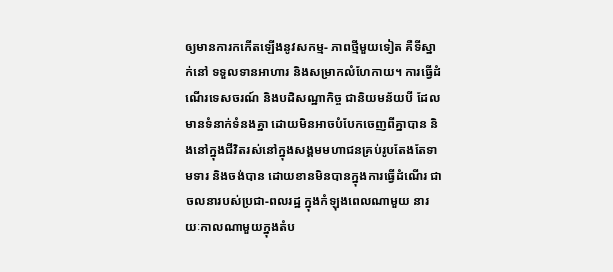ឲ្យមានការកកើតឡើងនូវសកម្ម- ភាពថ្មីមួយទៀត គឺទីស្នាក់នៅ ទទួលទានអាហារ និងសម្រាកលំហែកាយ។ ការធ្វើដំណើរទេសចរណ៍ និងបដិសណ្ឋាកិច្ច ជានិយមន័យបី ដែលមានទំនាក់ទំនងគ្នា ដោយមិនអាចបំបែកចេញពីគ្នាបាន និងនៅក្នុងជីវិតរស់នៅក្នុងសង្គមមហាជនគ្រប់រូបតែងតែទាមទារ និងចង់បាន ដោយខានមិនបានក្នុងការធ្វើដំណើរ ជាចលនារបស់ប្រជា-ពលរដ្ឋ ក្នុងកំឡុងពេលណាមួយ នារយៈកាលណាមួយក្នុងតំប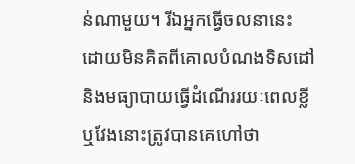ន់ណាមួយ។ រីឯអ្នកធ្វើចលនានេះ ដោយមិនគិតពីគោលបំណងទិសដៅ និងមធ្យាបាយធ្វើដំណើររយៈពេលខ្លី ឬវែងនោះត្រូវបានគេហៅថា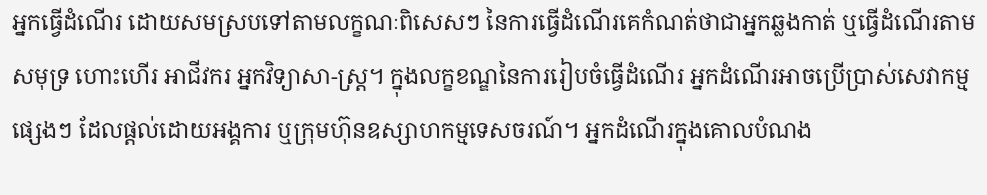អ្នកធ្វើដំណើរ ដោយសមស្របទៅតាមលក្ខណៈពិសេសៗ នៃការធ្វើដំណើរគេកំណត់ថាជាអ្នកឆ្លងកាត់ ឬធ្វើដំណើរតាមសមុទ្រ ហោះហើរ អាជីវករ អ្នកវិទ្យាសា-ស្រ្ត។ ក្នុងលក្ខខណ្ឌនៃការរៀបចំធ្វើដំណើរ អ្នកដំណើរអាចប្រើប្រាស់សេវាកម្មផ្សេងៗ ដែលផ្តល់ដោយអង្គការ ឬក្រុមហ៊ុនឧស្សាហកម្មទេសចរណ៍។ អ្នកដំណើរក្នុងគោលបំណង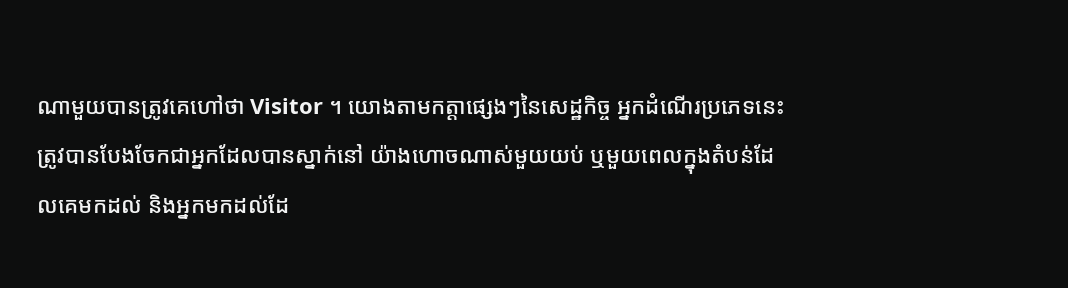ណាមួយបានត្រូវគេហៅថា Visitor ។ យោងតាមកត្តាផ្សេងៗនៃសេដ្ឋកិច្ច អ្នកដំណើរប្រភេទនេះត្រូវបានបែងចែកជាអ្នកដែលបានស្នាក់នៅ យ៉ាងហោចណាស់មួយយប់ ឬមួយពេលក្នុងតំបន់ដែលគេមកដល់ និងអ្នកមកដល់ដែ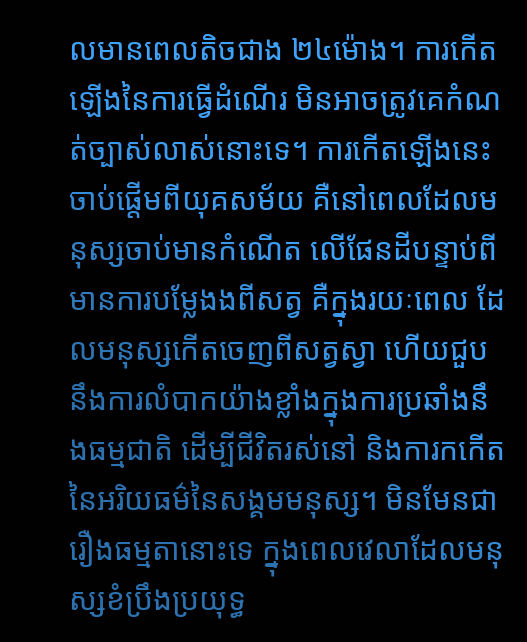លមានពេលតិចជាង ២៤ម៉ោង។ ការកើតឡើងនៃការធ្វើដំណើរ មិនអាចត្រូវគេកំណត់ច្បាស់លាស់នោះទេ។ ការកើតឡើងនេះចាប់ផ្តើមពីយុគសម័យ គឺនៅពេលដែលមនុស្សចាប់មានកំណើត លើផែនដីបន្ទាប់ពីមានការបម្លែងងពីសត្វ គឺក្នុងរយៈពេល ដែលមនុស្សកើតចេញពីសត្វស្វា ហើយជួបនឹងការលំបាកយ៉ាងខ្លាំងក្នុងការប្រឆាំងនឹងធម្មជាតិ ដើម្បីជីវិតរស់នៅ និងការកកើតនៃអរិយធម៌នៃសង្គមមនុស្ស។ មិនមែនជារឿងធម្មតានោះទេ ក្នុងពេលវេលាដែលមនុស្សខំប្រឹងប្រយុទ្ធ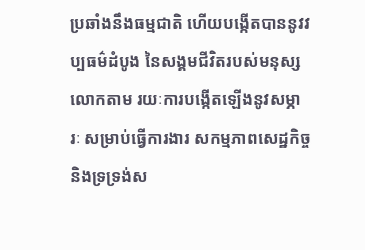ប្រឆាំងនឹងធម្មជាតិ ហើយបង្កើតបាននូវវប្បធម៌ដំបូង នៃសង្គមជីវិតរបស់មនុស្សលោកតាម រយៈការបង្កើតឡើងនូវសម្ភារៈ សម្រាប់ធ្វើការងារ សកម្មភាពសេដ្ឋកិច្ច និងទ្រទ្រង់ស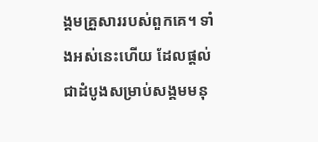ង្គមគ្រួសាររបស់ពួកគេ។ ទាំងអស់នេះហើយ ដែលផ្តល់ជាដំបូងសម្រាប់សង្គមមនុ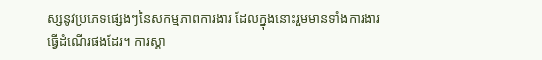ស្សនូវប្រភេទផ្សេងៗនៃសកម្មភាពការងារ ដែលក្នុងនោះរួមមានទាំងការងារធ្វើដំណើរផងដែរ។ ការស្គា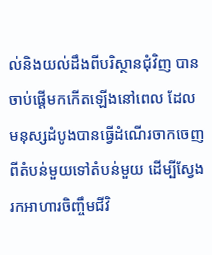ល់និងយល់ដឹងពីបរិស្ថានជុំវិញ បានចាប់ផ្តើមកកើតឡើងនៅពេល ដែលមនុស្សដំបូងបានធ្វើដំណើរចាកចេញពីតំបន់មួយទៅតំបន់មួយ ដើម្បីស្វែងរកអាហារចិញ្ចឹមជីវិ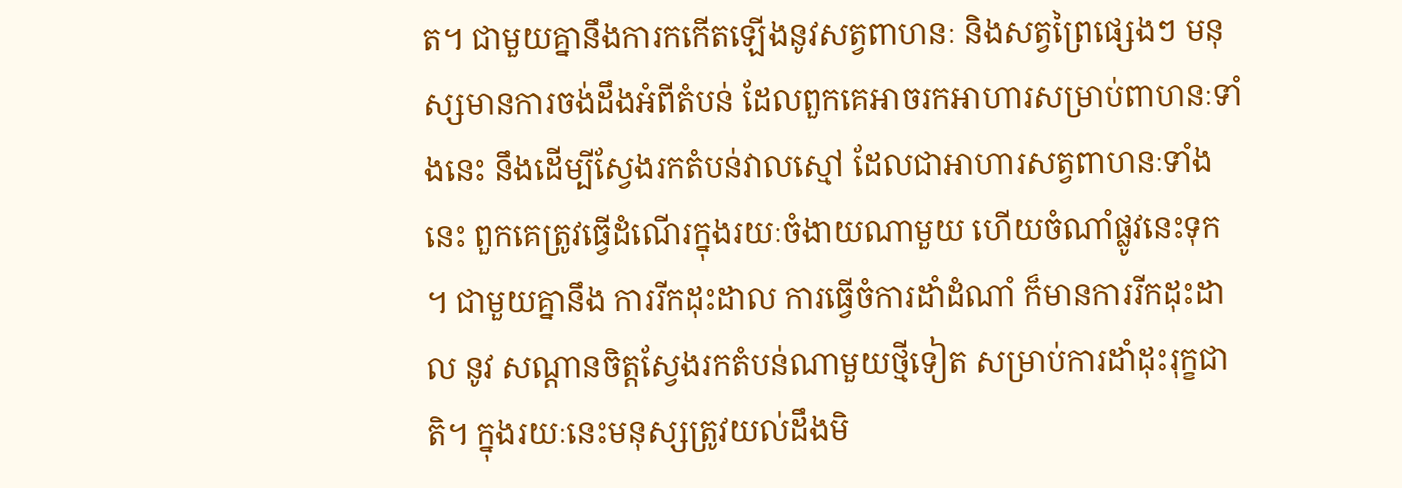ត។ ជាមួយគ្នានឹងការកកើតឡើងនូវសត្វពាហនៈ និងសត្វព្រៃផ្សេងៗ មនុស្សមានការចង់ដឹងអំពីតំបន់ ដែលពួកគេអាចរកអាហារសម្រាប់ពាហនៈទាំងនេះ នឹងដើម្បីស្វែងរកតំបន់វាលស្មៅ ដែលជាអាហារសត្វពាហនៈទាំងនេះ ពួកគេត្រូវធ្វើដំណើរក្នុងរយៈចំងាយណាមួយ ហើយចំណាំផ្លូវនេះទុក ។ ជាមួយគ្នានឹង ការរីកដុះដាល ការធ្វើចំការដាំដំណាំ ក៏មានការរីកដុះដាល នូវ សណ្តានចិត្តស្វែងរកតំបន់ណាមួយថ្មីទៀត សម្រាប់ការដាំដុះរុក្ខជាតិ។ ក្នុងរយៈនេះមនុស្សត្រូវយល់ដឹងមិ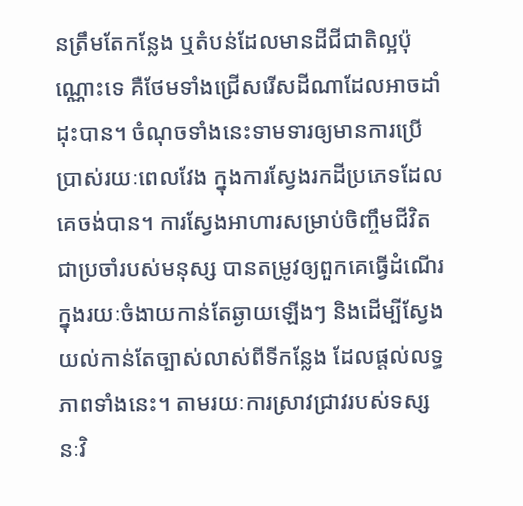នត្រឹមតែកន្លែង ឬតំបន់ដែលមានដីជីជាតិល្អប៉ុណ្ណោះទេ គឺថែមទាំងជ្រើសរើសដីណាដែលអាចដាំដុះបាន។ ចំណុចទាំងនេះទាមទារឲ្យមានការប្រើប្រាស់រយៈពេលវែង ក្នុងការស្វែងរកដីប្រភេទដែលគេចង់បាន។ ការស្វែងអាហារសម្រាប់ចិញ្ចឹមជីវិតជាប្រចាំរបស់មនុស្ស បានតម្រូវឲ្យពួកគេធ្វើដំណើរក្នុងរយៈចំងាយកាន់តែឆ្ងាយឡើងៗ និងដើម្បីស្វែងយល់កាន់តែច្បាស់លាស់ពីទីកន្លែង ដែលផ្តល់លទ្ធភាពទាំងនេះ។ តាមរយៈការស្រាវជ្រាវរបស់ទស្សនៈវិ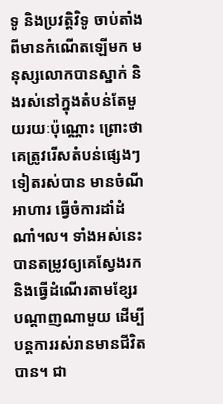ទូ និងប្រវត្តិវិទូ ចាប់តាំងពីមានកំណើតឡើមក មនុស្សលោកបានស្នាក់ និងរស់នៅក្នុងតំបន់តែមួយរយៈប៉ុណ្ណោះ ព្រោះថាគេត្រូវរើសតំបន់ផ្សេងៗទៀតរស់បាន មានចំណីអាហារ ធ្វើចំការដាំដំណាំ។ល។ ទាំងអស់នេះបានតម្រូវឲ្យគេស្វែងរក និងធ្វើដំណើរតាមខ្សែរបណ្តាញណាមួយ ដើម្បីបន្តការរស់រានមានជីវិតបាន។ ជា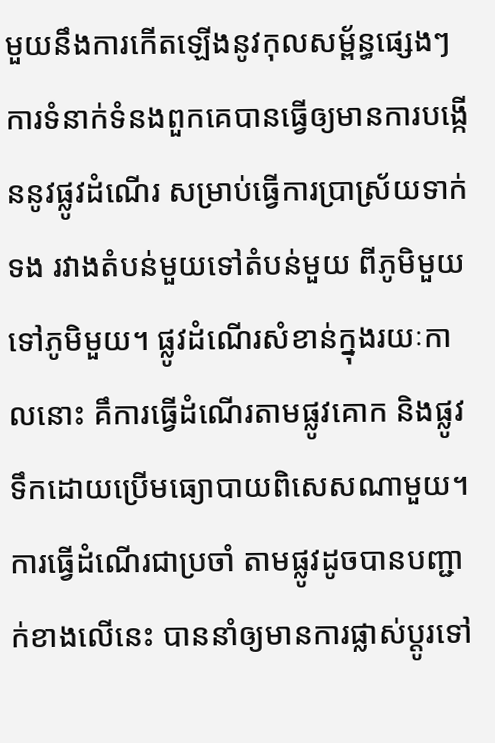មួយនឹងការកើតឡើងនូវកុលសម្ព័ន្ធផ្សេងៗ ការទំនាក់ទំនងពួកគេបានធ្វើឲ្យមានការបង្កើននូវផ្លូវដំណើរ សម្រាប់ធ្វើការប្រាស្រ័យទាក់ទង រវាងតំបន់មួយទៅតំបន់មួយ ពីភូមិមួយទៅភូមិមួយ។ ផ្លូវដំណើរសំខាន់ក្នុងរយៈកាលនោះ គឹការធ្វើដំណើរតាមផ្លូវគោក និងផ្លូវទឹកដោយប្រើមធ្យោបាយពិសេសណាមួយ។ ការធ្វើដំណើរជាប្រចាំ តាមផ្លូវដូចបានបញ្ជាក់ខាងលើនេះ បាននាំឲ្យមានការផ្លាស់ប្តូរទៅ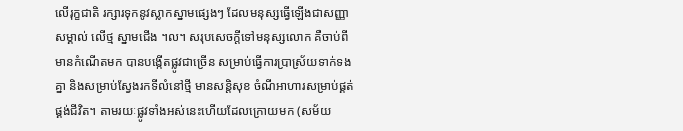លើរុក្ខជាតិ រក្សារទុកនូវស្លាកស្នាមផ្សេងៗ ដែលមនុស្សធ្វើឡើងជាសញ្ញាសម្គាល់ លើថ្ម ស្នាមជើង ។ល។ សរុបសេចក្តីទៅមនុស្សលោក គឺចាប់ពីមានកំណើតមក បានបង្កើតផ្លូវជាច្រើន សម្រាប់ធ្វើការប្រាស្រ័យទាក់ទងគ្នា និងសម្រាប់ស្វែងរកទីលំនៅថ្មី មានសន្តិសុខ ចំណីអាហារសម្រាប់ផ្គត់ផ្គង់ជីវិត។ តាមរយៈផ្លូវទាំងអស់នេះហើយដែលក្រោយមក (សម័យ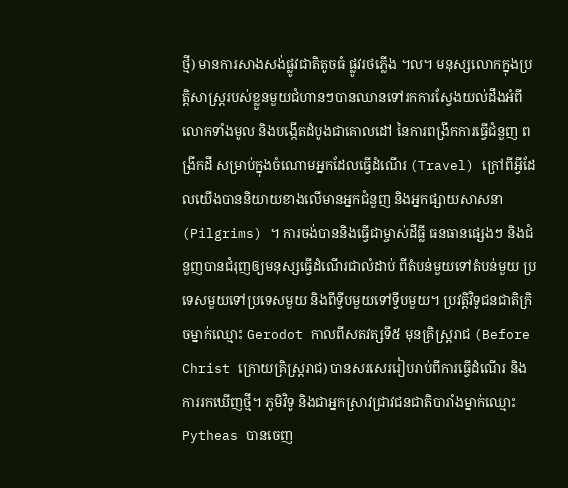ថ្មី) មានការសាងសង់ផ្លូវជាតិតូចធំ ផ្លូវរថភ្លើង ។ល។ មនុស្សលោកក្នុងប្រត្តិសាស្រ្តរបស់ខ្លួនមួយជំហានៗបានឈានទៅរកការស្វែងយល់ដឹងអំពីលោកទាំងមូល និងបង្កើតដំបូងជាគោលដៅ នៃការពង្រីកការធ្វើជំនួញ ពង្រីកដី សម្រាប់ក្នុងចំណោមអ្នកដែលធ្វើដំណើរ (Travel) ក្រៅពីអ្វីដែលយើងបាននិយាយខាងលើមានអ្នកជំនួញ និងអ្នកផ្សាយសាសនា (Pilgrims) ។ ការចង់បាននិងធ្វើជាម្ចាស់ដីធ្លី ធនធានផ្សេងៗ និងជំនួញបានជំរុញឲ្យមនុស្សធ្វើដំណើរជាលំដាប់ ពីតំបន់មួយទៅតំបន់មួយ ប្រទេសមួយទៅប្រទេសមួយ និងពីទ្វីបមួយទៅទ្វីបមួយ។ ប្រវត្តិវិទូជនជាតិក្រិចម្នាក់ឈ្មោះ Gerodot កាលពីសតវត្សទី៥ មុនគ្រិស្ត្ររាជ (Before Christ ក្រោយគ្រិស្ត្ររាជ) បានសរសេររៀបរាប់ពីការធ្វើដំណើរ និងការរកឃើញថ្មី។ ភូមិវិទូ និងជាអ្នកស្រាវជ្រាវជនជាតិបារាំងម្នាក់ឈ្មោះ Pytheas បានចេញ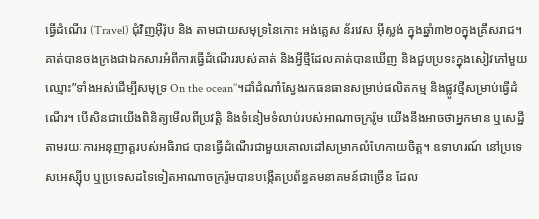ធ្វើដំណើរ (Travel) ជុំវិញអ៊ឺរ៉ុប និង តាមជាយសមុទ្រនៃកោះ អង់គ្លេស ន័រវេស អ៊ីស្លង់ ក្នុងឆ្នាំ៣២០ក្នុងគ្រឹសរាជ។ គាត់បានចងក្រងជាឯកសារអំពីការធ្វើដំណើររបស់គាត់ និងអ្វីថ្មីដែលគាត់បានឃើញ និងជួបប្រទះក្នុងសៀវភៅមួយឈ្មោះ”ទាំងអស់ដើម្បីសមុទ្រ On the ocean’’។ដាំដំណាំស្វែងរកធនធានសម្រាប់ផលិតកម្ម និងផ្លូវថ្មីសម្រាប់ធ្វើដំណើរ។ បើសិនជាយើងពិនិត្យមើលពីប្រវត្តិ និងទំនៀមទំលាប់របស់អាណាចក្ររ៉ូម យើងនឹងអាចថាអ្នកមាន ឬសេដ្ឋីតាមរយៈការអនុញាត្តរបស់អធិរាជ បានធ្វើដំណើរជាមួយគោលដៅសម្រាកលំហែកាយចិត្ត។ ឧទាហរណ៍ នៅប្រទេសអេស្ស៊ីប ឬប្រទេសដទៃទៀតអាណាចក្ររ៉ូមបានបង្កើតប្រព័ន្ធគមនាគមន៍ជាច្រើន ដែល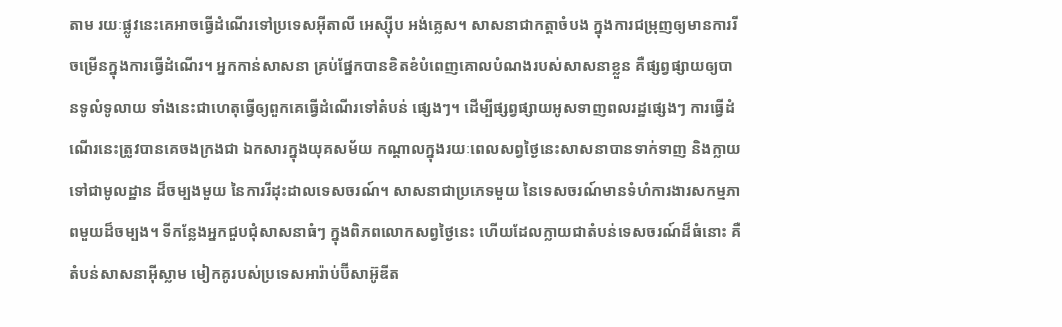តាម រយៈផ្លូវនេះគេអាចធ្វើដំណើរទៅប្រទេសអ៊ីតាលី អេស្ស៊ីប អង់គ្លេស។ សាសនាជាកត្តាចំបង ក្នុងការជម្រុញឲ្យមានការរីចម្រើនក្នុងការធ្វើដំណើរ។ អ្នកកាន់សាសនា គ្រប់ផ្នែកបានខិតខំបំពេញគោលបំណងរបស់សាសនាខ្លួន គឺផ្សព្វផ្សាយឲ្យបានទូលំទូលាយ ទាំងនេះជាហេតុធ្វើឲ្យពួកគេធ្វើដំណើរទៅតំបន់ ផ្សេងៗ។ ដើម្បីផ្សព្វផ្សាយអូសទាញពលរដ្ឋផ្សេងៗ ការធ្វើដំណើរនេះត្រូវបានគេចងក្រងជា ឯកសារក្នុងយុគសម័យ កណ្តាលក្នុងរយៈពេលសព្វថ្ងៃនេះសាសនាបានទាក់ទាញ និងក្លាយទៅជាមូលដ្ឋាន ដ៏ចម្បងមួយ នៃការរីដុះដាលទេសចរណ៍។ សាសនាជាប្រភេទមួយ នៃទេសចរណ៍មានទំហំការងារសកម្មភាពមួយដ៏ចម្បង។ ទីកន្លែងអ្នកជួបជុំសាសនាធំៗ ក្នុងពិភពលោកសព្វថ្ងៃនេះ ហើយដែលក្លាយជាតំបន់ទេសចរណ៍ដ៏ធំនោះ គឺតំបន់សាសនាអ៊ីស្លាម មៀកគូរបស់ប្រទេសអារ៉ាប់ប៊ីសាអ៊ូឌីត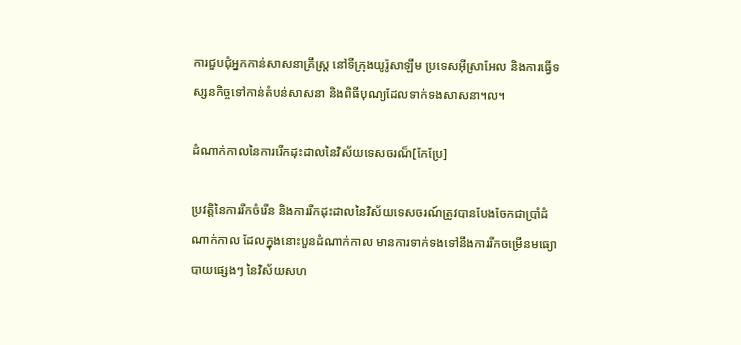ការជួបជុំអ្នកកាន់សាសនាគ្រឹស្ត្រ នៅទីក្រុងយូរ៉ូសាឡឹម ប្រទេសអ៊ីស្រាអែល និងការធ្វើទស្សនកិច្ចទៅកាន់តំបន់សាសនា និងពិធីបុណ្យដែលទាក់ទងសាសនា។ល។

ដំណាក់កាលនៃការរើកដុះដាលនៃវិស័យទេសចរណ៏[កែប្រែ]

ប្រវត្តិនៃការរីកចំរើន និងការរីកដុះដាលនៃវិស័យទេសចរណ៍ត្រូវបានបែងចែកជាប្រាំដំណាក់កាល ដែលក្នុងនោះបួនដំណាក់កាល មានការទាក់ទងទៅនឹងការរីកចម្រើនមធ្យោបាយផ្សេងៗ នៃវិស័យសហ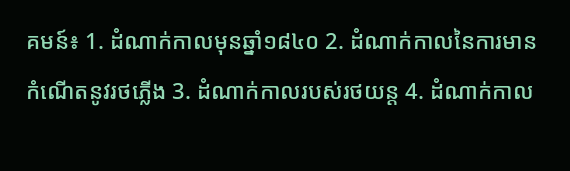គមន៍៖ 1. ដំណាក់កាលមុនឆ្នាំ១៨៤០ 2. ដំណាក់កាលនៃការមានកំណើតនូវរថភ្លើង 3. ដំណាក់កាលរបស់រថយន្ត 4. ដំណាក់កាល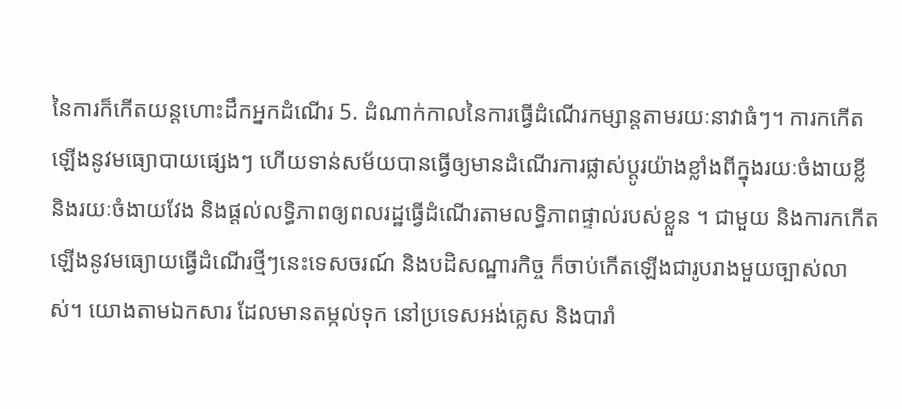នៃការក៏កើតយន្តហោះដឹកអ្នកដំណើរ 5. ដំណាក់កាលនៃការធ្វើដំណើរកម្សាន្តតាមរយៈនាវាធំៗ។ ការកកើតឡើងនូវមធ្យោបាយផ្សេងៗ ហើយទាន់សម័យបានធ្វើឲ្យមានដំណើរការផ្លាស់ប្តូរយ៉ាងខ្លាំងពីក្នុងរយៈចំងាយខ្លី និងរយៈចំងាយវែង និងផ្តល់លទិ្ធភាពឲ្យពលរដ្ឋធ្វើដំណើរតាមលទិ្ធភាពផ្ទាល់របស់ខ្លួន ។ ជាមួយ និងការកកើតឡើងនូវមធ្យោយធ្វើដំណើរថ្មីៗនេះទេសចរណ៍ និងបដិសណ្ឋារកិច្ច ក៏ចាប់កើតឡើងជារូបរាងមួយច្បាស់លាស់។ យោងតាមឯកសារ ដែលមានតម្កល់ទុក នៅប្រទេសអង់គ្លេស និងបារាំ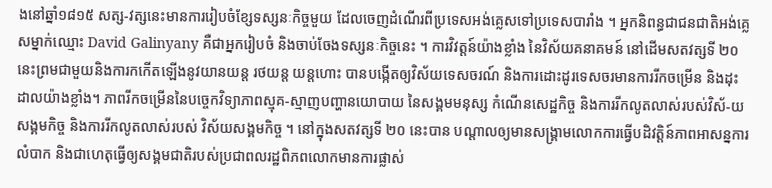ងនៅឆ្នាំ១៨១៥ សត្ស-វត្សនេះមានការរៀបចំខ្សែទស្សនៈកិច្ចមួយ ដែលចេញដំណើរពីប្រទេសអង់គ្លេសទៅប្រទេសបារាំង ។ អ្នកនិពន្ធជាជនជាតិអង់គ្លេសម្នាក់ឈ្មោះ David Galinyany គឺជាអ្នករៀបចំ និងចាប់ចែងទស្សនៈកិច្ចនេះ ។ ការវិវត្តន៍យ៉ាងខ្លាំង នៃវិស័យគនាគមន៍ នៅដើមសតវត្សទី ២០ នេះព្រមជាមួយនិងការកកើតឡើងនូវយានយន្ត រថយន្ត យន្តហោះ បានបង្កើតឲ្យវិស័យទេសចរណ៍ និងការដោះដូរទេសចរមានការរីកចម្រើន និងដុះដាលយ៉ាងខ្លាំង។ ភាពរីកចម្រើននៃបច្ចេកវិទ្យាភាពស្មុគ-ស្មាញបញ្ហានយោបាយ នៃសង្គមមនុស្ស កំណើនសេដ្ឋកិច្ច និងការរីកលូតលាស់របស់វិស័-យសង្គមកិច្ច និងការរីកលូតលាស់របស់ វិស័យសង្គមកិច្ច ។ នៅក្នុងសតវត្សទី ២០ នេះបាន បណ្តាលឲ្យមានសង្រ្គាមលោកការធ្វើបដិវត្តិន៍ភាពអាសន្នការលំបាក និងជាហេតុធ្វើឲ្យសង្គមជាតិរបស់ប្រជាពលរដ្ឋពិភពលោកមានការផ្លាស់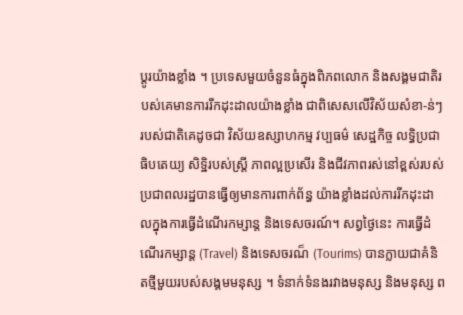ប្តូរយ៉ាងខ្លាំង ។ ប្រទេសមួយចំនួនធំក្នុងពិភពលោក និងសង្គមជាតិរបស់គេមានការរីកដុះដាលយ៉ាងខ្លាំង ជាពិសេសលើវិស័យសំខា-ន់ៗ របស់ជាតិគេដូចជា វិស័យឧស្សាហកម្ម វប្បធម៌ សេដ្ឋកិច្ច លទ្ធិប្រជាធិបតេយ្យ សិទ្ឋិរបស់ស្ត្រី ភាពល្អប្រសើរ និងជីវភាពរស់នៅខ្ពស់របស់ប្រជាពលរដ្ឋបានធ្វើឲ្យមានការពាក់ព័ន្ធ យ៉ាងខ្លាំងដល់ការរីកដុះដាលក្នុងការធ្វើដំណើរកម្សាន្ត និងទេសចរណ៍។ សព្វថ្ងៃនេះ ការធ្វើដំណើរកម្សាន្ត (Travel) និងទេសចរណ៏ (Tourims) បានក្លាយជាគំនិតថ្មីមួយរបស់សង្គមមនុស្ស ។ ទំនាក់ទំនងរវាងមនុស្ស និងមនុស្ស ព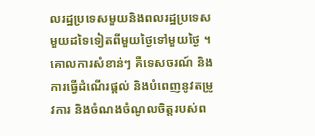លរដ្ឋប្រទេសមួយនិងពលរដ្ឋប្រទេសមួយដទៃទៀតពីមួយថ្ងៃទៅមួយថ្ងៃ ។ គោលការសំខាន់ៗ គឺទេសចរណ៍ និងការធ្វើដំណើរផ្តល់ និងបំពេញនូវតម្រូវការ និងចំណងចំណូលចិត្តរបស់ព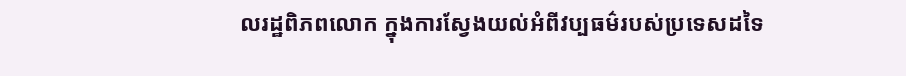លរដ្ឋពិភពលោក ក្នុងការស្វែងយល់អំពីវប្បធម៌របស់ប្រទេសដទៃ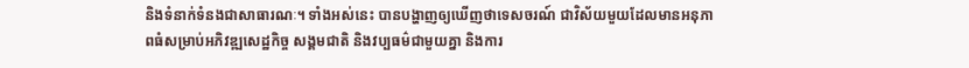និងទំនាក់ទំនងជាសាធារណៈ។ ទាំងអស់នេះ បានបង្ហាញឲ្យឃើញថាទេសចរណ៍ ជាវិស័យមួយដែលមានអនុភាពធំសម្រាប់អភិវឌ្ឍសេដ្ឋកិច្ច សង្គមជាតិ និងវប្បធម៌ជាមួយគ្នា និងការ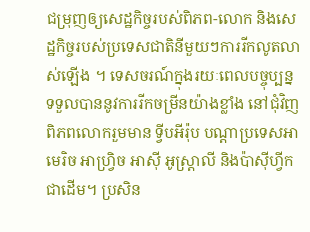ជម្រុញឲ្យសេដ្ឋកិច្ចរបស់ពិភព-លោក និងសេដ្ឋកិច្ចរបស់ប្រទេសជាតិនីមួយៗការរីកលូតលាស់ឡើង ។ ទេសចរណ៍ក្នុងរយៈពេលបច្ចុប្បន្ន ទទួលបាននូវការរីកចម្រីនយ៉ាងខ្លាំង នៅជុំវិញពិភពលោករួមមាន ទ្វីបអីរ៉ុប បណ្តាប្រទេសអាមេរិច អាហ្រ្វិច អាស៊ី អូស្រ្តាលី និងប៉ាស៊ីហ្វីក ជាដើម។ ប្រសិន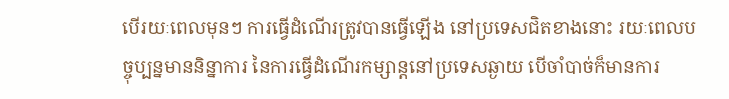បើរយៈពេលមុនៗ ការធ្វើដំណើរត្រូវបានធ្វើឡើង នៅប្រទេសជិតខាងនោះ រយៈពេលបច្ចុប្បន្នមាននិន្នាការ នៃការធ្វើដំណើរកម្សាន្តនៅប្រទេសឆ្ងាយ បើចាំបាច់ក៏មានការ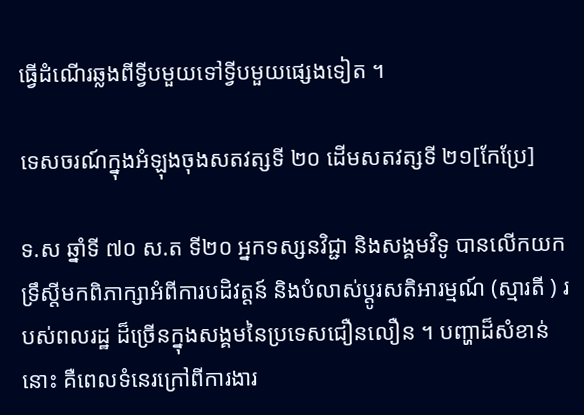ធ្វើដំណើរឆ្លងពីទ្វីបមួយទៅទ្វីបមួយផ្សេងទៀត ។

ទេសចរណ៍ក្នុងអំឡុងចុងសតវត្សទី ២០ ដើមសតវត្សទី ២១[កែប្រែ]

ទ.ស ឆ្នាំទី ៧០ ស.ត ទី២០ អ្នកទស្សនវិជ្ជា និងសង្គមវិទូ បានលើកយកទ្រឹស្តីមកពិភាក្សាអំពីការបដិវត្តន៍ និងបំលាស់ប្តូរសតិអារម្មណ៍ (ស្មារតី ) របស់ពលរដ្ឋ ដ៏ច្រើនក្នុងសង្គមនៃប្រទេសជឿនលឿន ។ បញ្ហាដ៏សំខាន់នោះ គឺពេលទំនេរក្រៅពីការងារ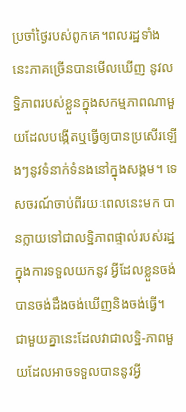ប្រចាំថ្ងៃរបស់ពូកគេ។ពលរដ្ឋទាំងនេះភាគច្រើនបានមើលឃើញ នូវលទ្ឋិភាពរបស់ខ្លួនក្នុងសកម្មភាពណាមួយដែលបង្កើតឬធ្វើឲ្យបានប្រសើរឡើងៗនូវទំនាក់ទំនងនៅក្នុងសង្គម។ ទេសចរណ៍ចាប់ពីរយៈពេលនេះមក បានក្លាយទៅជាលទ្ឋិភាពផ្ទាល់របស់រដ្ឋក្នុងការទទួលយកនូវ អ្វីដែលខ្លួនចង់បានចង់ដឹងចង់ឃើញនិងចង់ធ្វើ។ ជាមួយគ្នានេះដែលវាជាលទ្ឋិ-ភាពមួយដែលអាចទទួលបាននូវអ្វី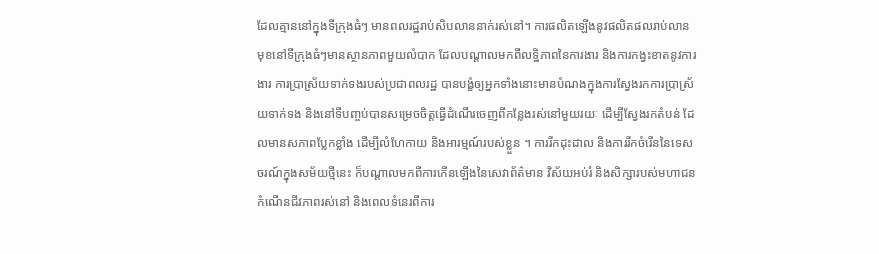ដែលគ្មាននៅក្នុងទីក្រុងធំៗ មានពលរដ្ឋរាប់សិបលាននាក់រស់នៅ។ ការផលិតឡើងនូវផលិតផលរាប់លានមុខនៅទីក្រុងធំៗមានស្ថានភាពមួយលំបាក ដែលបណ្តាលមកពីលទ្ឋិភាពនៃការងារ និងការកង្វះខាតនូវការងារ ការប្រាស្រ័យទាក់ទងរបស់ប្រជាពលរដ្ឋ បានបង្ខំឲ្យអ្នកទាំងនោះមានបំណងក្នុងការស្វែងរកការប្រាស្រ័យទាក់ទង និងនៅទីបញ្ចប់បានសម្រេចចិត្តធ្វើដំណើរចេញពីកន្លែងរស់នៅមួយរយៈ ដើម្បីស្វែងរកតំបន់ ដែលមានសភាពប្លែកខ្លាំង ដើម្បីលំហែកាយ និងអារម្មណ៍របស់ខ្លួន ។ ការរីកដុះដាល និងការរីកចំរើននៃទេសចរណ៍ក្នុងសម័យថ្មីនេះ ក៏បណ្តាលមកពីការកើនឡើងនៃសេវាព័ត៌មាន វិស័យអប់រំ និងសិក្សារបស់មហាជន កំណើនជីវភាពរស់នៅ និងពេលទំនេរពីការ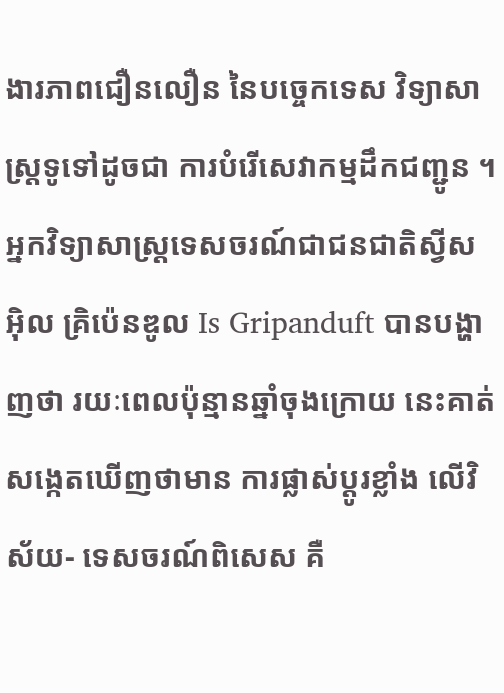ងារភាពជឿនលឿន នៃបច្ចេកទេស វិទ្យាសាស្រ្តទូទៅដូចជា ការបំរើសេវាកម្មដឹកជញ្ជូន ។ អ្នកវិទ្យាសាស្រ្តទេសចរណ៍ជាជនជាតិស្វីស អ៊ិល គ្រិប៉េនឌូល Is Gripanduft បានបង្ហាញថា រយៈពេលប៉ុន្មានឆ្នាំចុងក្រោយ នេះគាត់សង្កេតឃើញថាមាន ការផ្លាស់ប្តូរខ្លាំង លើវិស័យ- ទេសចរណ៍ពិសេស គឺ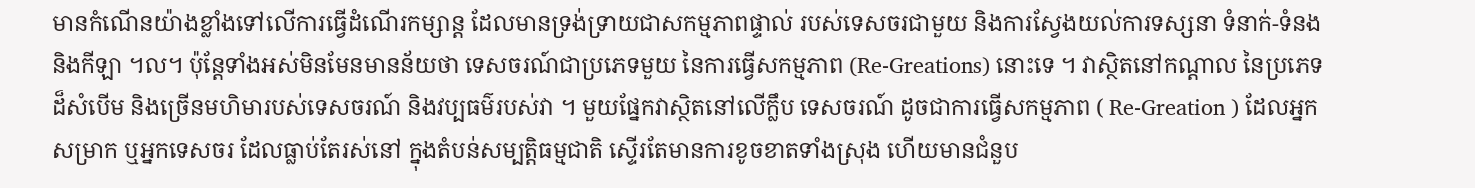មានកំណើនយ៉ាងខ្លាំងទៅលើការធ្វើដំណើរកម្សាន្ត ដែលមានទ្រង់ទ្រាយជាសកម្មភាពផ្ទាល់ របស់ទេសចរជាមួយ និងការស្វែងយល់ការទស្សនា ទំនាក់-ទំនង និងកីឡា ។ល។ ប៉ុន្តែទាំងអស់មិនមែនមានន័យថា ទេសចរណ៍ជាប្រភេទមួយ នៃការធ្វើសកម្មភាព (Re-Greations) នោះទេ ។ វាស្ថិតនៅកណ្តាល នៃប្រភេទដ៏សំបើម និងច្រើនមហិមារបស់ទេសចរណ៍ និងវប្បធម៌របស់វា ។ មួយផ្នែកវាស្ថិតនៅលើក្លឹប ទេសចរណ៍ ដូចជាការធ្វើសកម្មភាព ( Re-Greation ) ដែលអ្នកសម្រាក ឬអ្នកទេសចរ ដែលធ្លាប់តែរស់នៅ ក្នុងតំបន់សម្បត្តិធម្មជាតិ ស្ទើរតែមានការខូចខាតទាំងស្រុង ហើយមានជំនួប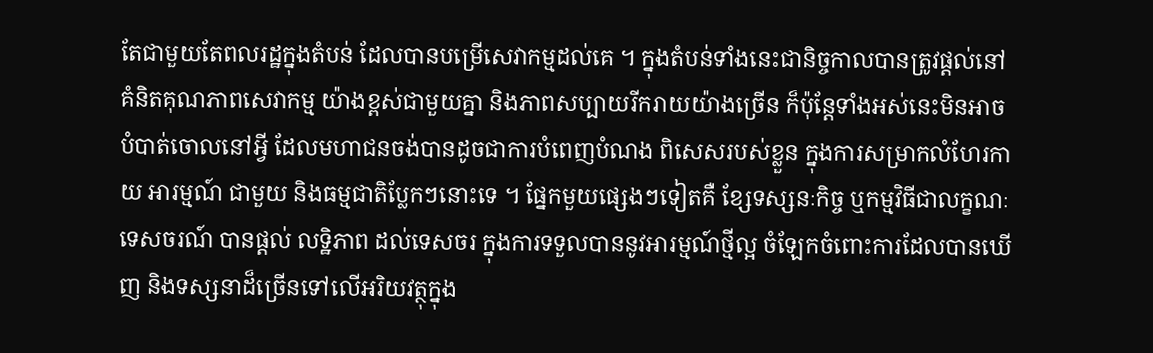តែជាមួយតែពលរដ្ឋក្នុងតំបន់ ដែលបានបម្រើសេវាកម្មដល់គេ ។ ក្នុងតំបន់ទាំងនេះជានិច្ចកាលបានត្រូវផ្តល់នៅគំនិតគុណភាពសេវាកម្ម យ៉ាងខ្ពស់ជាមួយគ្នា និងភាពសប្បាយរីករាយយ៉ាងច្រើន ក៏ប៉ុន្តែទាំងអស់នេះមិនអាចបំបាត់ចោលនៅអ្វី ដែលមហាជនចង់បានដូចជាការបំពេញបំណង ពិសេសរបស់ខ្លួន ក្នុងការសម្រាកលំហែរកាយ អារម្មណ៍ ជាមួយ និងធម្មជាតិប្លែកៗនោះទេ ។ ផ្នែកមួយផ្សេងៗទៀតគឺ ខ្សែទស្សនៈកិច្ច ឬកម្មវិធីជាលក្ខណៈទេសចរណ៍ បានផ្តល់ លទ្ឋិភាព ដល់ទេសចរ ក្នុងការទទួលបាននូវអារម្មណ៍ថ្មីល្អ ចំឡែកចំពោះការដែលបានឃើញ និងទស្សនាដ៏ច្រើនទៅលើអរិយវត្ថុក្នុង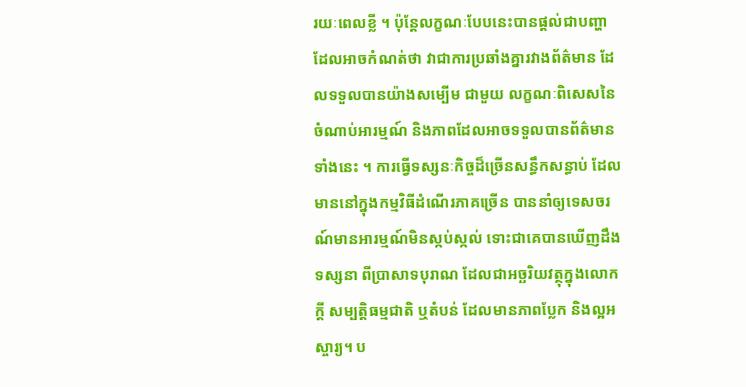រយៈពេលខ្លី ។ ប៉ុន្តែលក្ខណៈបែបនេះបានផ្តល់ជាបញ្ហា ដែលអាចកំណត់ថា វាជាការប្រឆាំងគ្នារវាងព័ត៌មាន ដែលទទួលបានយ៉ាងសម្បើម ជាមួយ លក្ខណៈពិសេសនៃចំណាប់អារម្មណ៍ និងភាពដែលអាចទទួលបានព័ត៌មានទាំងនេះ ។ ការធ្វើទស្សនៈកិច្ចដ៏ច្រើនសន្ធឹកសន្ធាប់ ដែលមាននៅក្នុងកម្មវិធីដំណើរភាគច្រើន បាននាំឲ្យទេសចរណ៍មានអារម្មណ៍មិនស្កប់ស្កល់ ទោះជាគេបានឃើញដឹងទស្សនា ពីប្រាសាទបុរាណ ដែលជាអច្ឆរិយវត្ថុក្នុងលោកក្តី សម្បត្តិធម្មជាតិ ឬតំបន់ ដែលមានភាពប្លែក និងល្អអស្ចារ្យ។ ប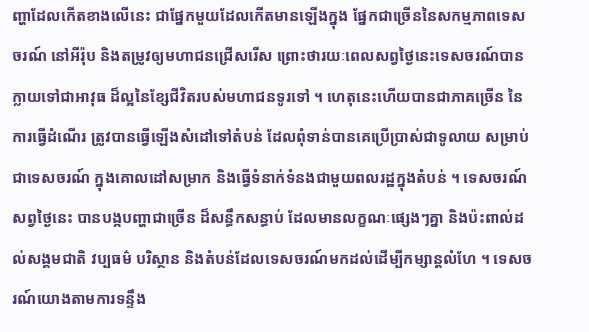ញ្ហាដែលកើតខាងលើនេះ ជាផ្នែកមួយដែលកើតមានឡើងក្នុង ផ្នែកជាច្រើននៃសកម្មភាពទេសចរណ៍ នៅអីរ៉ុប និងតម្រូវឲ្យមហាជនជ្រើសរើស ព្រោះថារយៈពេលសព្វថ្ងៃនេះទេសចរណ៍បានក្លាយទៅជាអាវុធ ដ៏ល្អនៃខ្សែជីវិតរបស់មហាជនទូរទៅ ។ ហេតុនេះហើយបានជាភាគច្រើន នៃការធ្វើដំណើរ ត្រូវបានធ្វើឡើងសំដៅទៅតំបន់ ដែលពុំទាន់បានគេប្រើប្រាស់ជាទូលាយ សម្រាប់ជាទេសចរណ៍ ក្នុងគោលដៅសម្រាក និងធ្វើទំនាក់ទំនងជាមួយពលរដ្ឋក្នុងតំបន់ ។ ទេសចរណ៍សព្វថ្ងៃនេះ បានបង្កបញ្ហាជាច្រើន ដ៏សន្ធឹកសន្ធាប់ ដែលមានលក្ខណៈផ្សេងៗគ្នា និងប៉ះពាល់ដល់សង្គមជាតិ វប្បធម៌ បរិស្ថាន និងតំបន់ដែលទេសចរណ៍មកដល់ដើម្បីកម្សាន្តលំហែ ។ ទេសចរណ៍យោងតាមការទន្ទឹង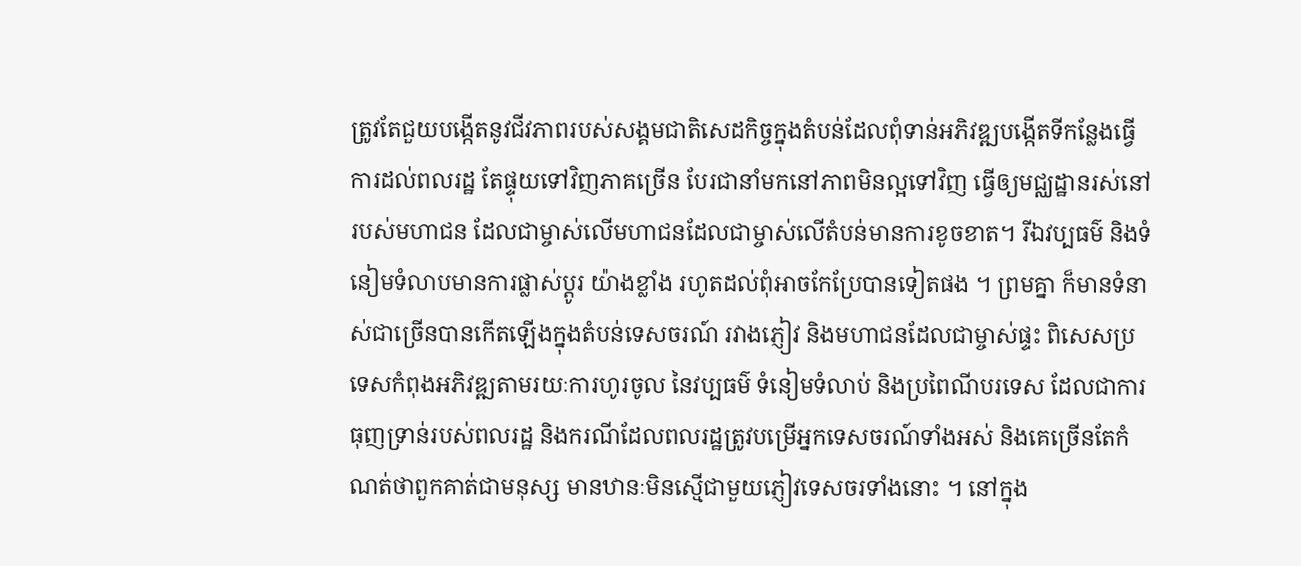ត្រូវតែជួយបង្កើតនូវជីវភាពរបស់សង្គមជាតិសេដកិច្ចក្នុងតំបន់ដែលពុំទាន់អភិវឌ្ឍបង្កើតទីកន្លែងធ្វើការដល់ពលរដ្ឋ តែផ្ទុយទៅវិញភាគច្រើន បែរជានាំមកនៅភាពមិនល្អទៅវិញ ធ្វើឲ្យមជ្ឈដ្ឋានរស់នៅរបស់មហាជន ដែលជាម្ចាស់លើមហាជនដែលជាម្ចាស់លើតំបន់មានការខូចខាត។ រីឯវប្បធម៌ និងទំនៀមទំលាបមានការផ្លាស់ប្តូរ យ៉ាងខ្លាំង រហូតដល់ពុំអាចកែប្រែបានទៀតផង ។ ព្រមគ្នា ក៏មានទំនាស់ជាច្រើនបានកើតឡើងក្នុងតំបន់ទេសចរណ៍ រវាងភ្ញៀវ និងមហាជនដែលជាម្ចាស់ផ្ទះ ពិសេសប្រទេសកំពុងអភិវឌ្ឍតាមរយៈការហូរចូល នៃវប្បធម៌ ទំនៀមទំលាប់ និងប្រពៃណីបរទេស ដែលជាការធុញទ្រាន់របស់ពលរដ្ឋ និងករណីដែលពលរដ្ឋត្រូវបម្រើអ្នកទេសចរណ៍ទាំងអស់ និងគេច្រើនតែកំណត់ថាពួកគាត់ជាមនុស្ស មានឋានៈមិនស្មើជាមួយភ្ញៀវទេសចរទាំងនោះ ។ នៅក្នុង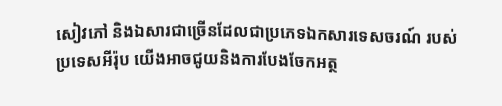សៀវភៅ និងឯសារជាច្រើនដែលជាប្រភេទឯកសារទេសចរណ៍ របស់ប្រទេសអីរ៉ុប យើងអាចជូយនិងការបែងចែកអត្ថ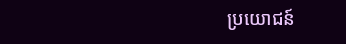ប្រយោជន៍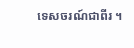ទេសចរណ៍ជាពីរ ។